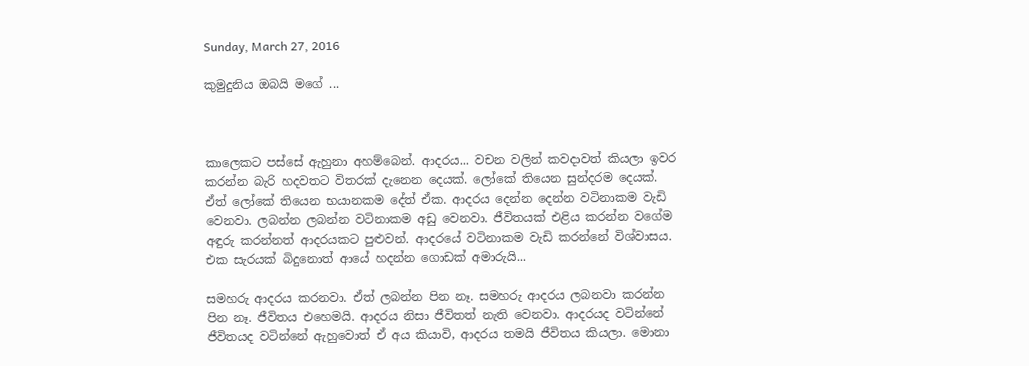Sunday, March 27, 2016

කුමුදුනිය ඔබයි මගේ ...



කාලෙකට පස්සේ ඇහුනා අහම්බෙන්. ආදරය... වචන වලින් කවදාවත් කියලා ඉවර කරන්න බැරි හදවතට විතරක් දැනෙන දෙයක්. ලෝකේ තියෙන සුන්දරම දෙයක්. ඒත් ලෝකේ තියෙන භයානකම දේත් ඒක. ආදරය දෙන්න දෙන්න වටිනාකම වැඩි වෙනවා. ලබන්න ලබන්න වටිනාකම අඩු වෙනවා. ජීවිතයක් එළිය කරන්න වගේම අඳුරු කරන්නත් ආදරයකට පුළුවන්. ආදරයේ වටිනාකම වැඩි කරන්නේ විශ්වාසය. එක සැරයක් බිදුනොත් ආයේ හදන්න ගොඩක් අමාරුයි...

සමහරු ආදරය කරනවා. ඒත් ලබන්න පින නෑ. සමහරු ආදරය ලබනවා කරන්න පින නෑ. ජීවිතය එහෙමයි. ආදරය නිසා ජීවිතත් නැති වෙනවා. ආදරයද වටින්නේ ජීවිතයද වටින්නේ ඇහුවොත් ඒ අය කියාවි, ආදරය තමයි ජීවිතය කියලා. මොනා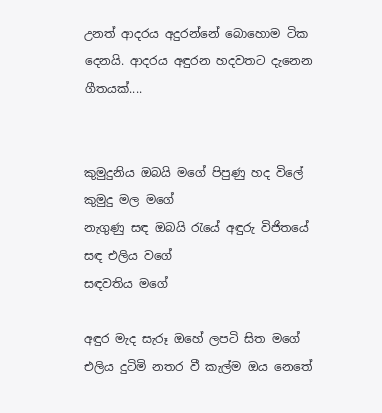උනත් ආදරය අදුරන්නේ බොහොම ටික දෙනයි. ආදරය අඳුරන හදවතට දැනෙන ගීතයක්....


කුමුදුනිය ඔබයි මගේ පිපුණු හද විලේ
කුමුදු මල මගේ
නැගුණු සඳ ඔබයි රැයේ අඳුරු විජිතයේ
සඳ එලිය වගේ
සඳවතිය මගේ

අඳුර මැද සැරූ ඔහේ ලපටි සිත මගේ
එලිය දුටිමි නතර වී කැල්ම ඔය නෙතේ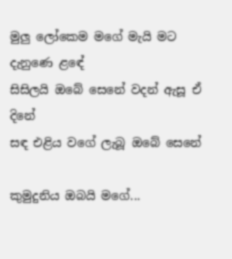මුලු ලෝකෙම මගේ මැයි මට දැනුණෙ ළඳේ
සිසිලයි ඔබේ සෙනේ වදන් ඇසූ ඒ දිනේ
සඳ එළිය වගේ ලැබූ ඔබේ සෙනේ

කුමුදුනිය ඔබයි මගේ...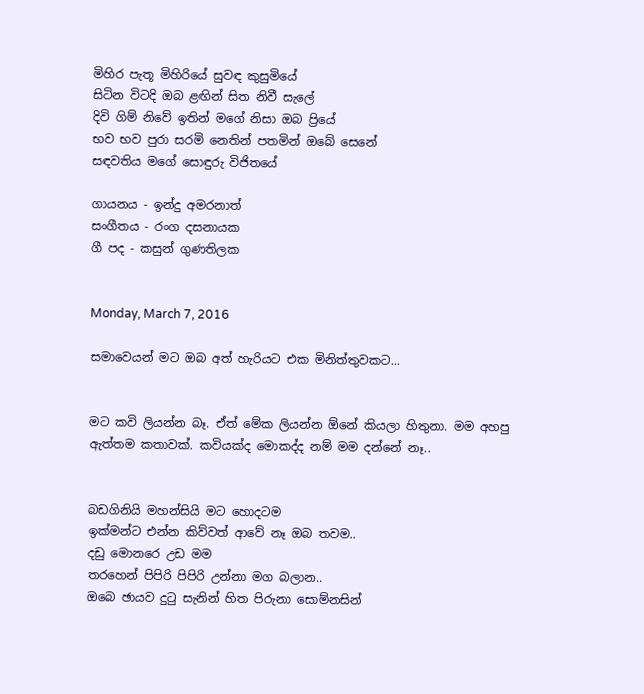මිහිර පැතූ මිහිරියේ සුවඳ කුසුමියේ
සිටින විටදි ඔබ ළඟින් සිත නිවී සැලේ
දිවි ගිම් නිවේ ඉතින් මගේ නිසා ඔබ ප්‍රියේ
භව භව පුරා සරමි නෙතින් පතමින් ඔබේ සෙනේ
සඳවතිය මගේ සොඳුරු විජිතයේ

ගායනය - ඉන්දු අමරනාත්
සංගීතය - රංග දසනායක
ගී පද - කසුන් ගුණතිලක


Monday, March 7, 2016

සමාවෙයන් මට ඔබ අත් හැරියට එක මිනිත්තුවකට...


මට කවි ලියන්න බෑ. ඒත් මේක ලියන්න ඕනේ කියලා හිතුනා. මම අහපු ඇත්තම කතාවක්. කවියක්ද මොකද්ද නම් මම දන්නේ නෑ..


බඩගිනියි මහන්සියි මට හොදටම
ඉක්මන්ට එන්න කිව්වත් ආවේ නෑ ඔබ තවම..
දඩු මොනරෙ උඩ මම
තරහෙන් පිපිරි පිපිරි උන්නා මග බලාන..
ඔබෙ ඡායව දුටු සැනින් හිත පිරුනා සොම්නසින්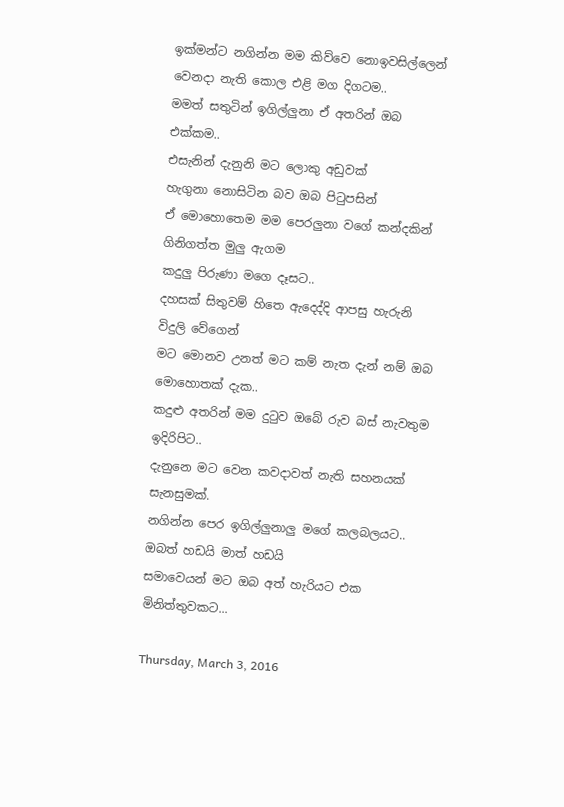ඉක්මන්ට නගින්න මම කිව්වෙ නොඉවසිල්ලෙන්
වෙනදා නැති කොල එළි මග දිගටම..
මමත් සතුටින් ඉගිල්ලුනා ඒ අතරින් ඔබ එක්කම..
එසැනින් දැනුනි මට ලොකු අඩුවක්
හැගුනා නොසිටින බව ඔබ පිටුපසින්
ඒ මොහොතෙම මම පෙරලුනා වගේ කන්දකින්
ගිනිගත්ත මුලු ඇගම
කදුලු පිරුණා මගෙ දෑසට..
දහසක් සිතුවම් හිතෙ ඇදෙද්දි ආපසු හැරුනි විදුලි වේගෙන්
මට මොනව උනත් මට කම් නැත දැන් නම් ඔබ මොහොතක් දැක..
කදුළු අතරින් මම දුටුව ඔබේ රුව බස් නැවතුම ඉදිරිපිට..
දැනුනෙ මට වෙන කවදාවත් නැති සහනයක් සැනසුමක්.
නගින්න පෙර ඉගිල්ලුනාලු මගේ කලබලයට..
ඔබත් හඩයි මාත් හඩයි
සමාවෙයන් මට ඔබ අත් හැරියට එක මිනිත්තුවකට...

Thursday, March 3, 2016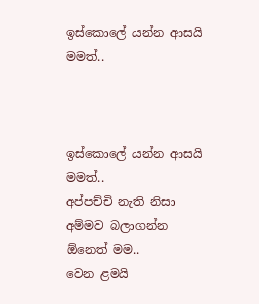ඉස්කොලේ යන්න ආසයි මමත්..



ඉස්කොලේ යන්න ආසයි මමත්..
අප්පච්චි නැති නිසා අම්මව බලාගන්න ඕනෙත් මම..
වෙන ළමයි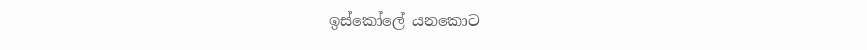ඉස්කෝලේ යනකොට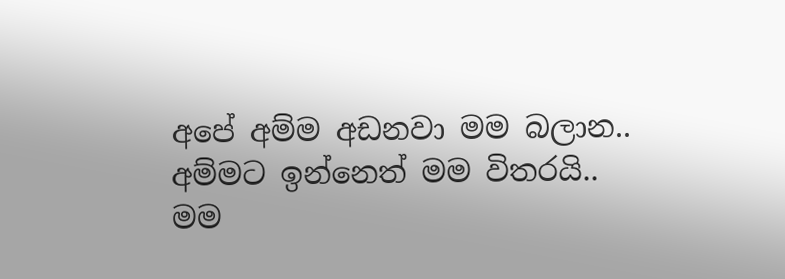අපේ අම්ම අඩනවා මම බලාන..
අම්මට ඉන්නෙත් මම විතරයි..
මම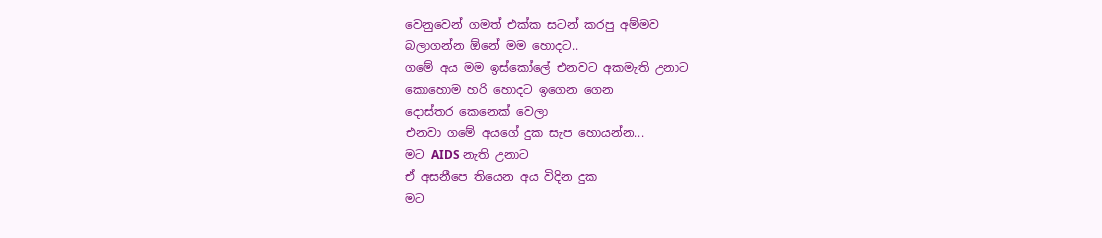වෙනුවෙන් ගමත් එක්ක සටන් කරපු අම්මව
බලාගන්න ඕනේ මම හොදට..
ගමේ අය මම ඉස්කෝලේ එනවට අකමැති උනාට
කොහොම හරි හොදට ඉගෙන ගෙන
දොස්තර කෙනෙක් වෙලා
එනවා ගමේ අයගේ දුක සැප හොයන්න...
මට AIDS නැති උනාට
ඒ අසනීපෙ තියෙන අය විදින දුක
මට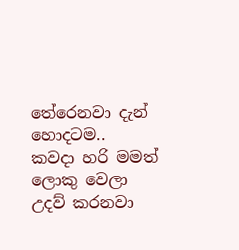තේරෙනවා දැන් හොදටම..
කවදා හරි මමත් ලොකු වෙලා
උදව් කරනවා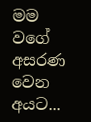මම වගේ අසරණ වෙන අයට...